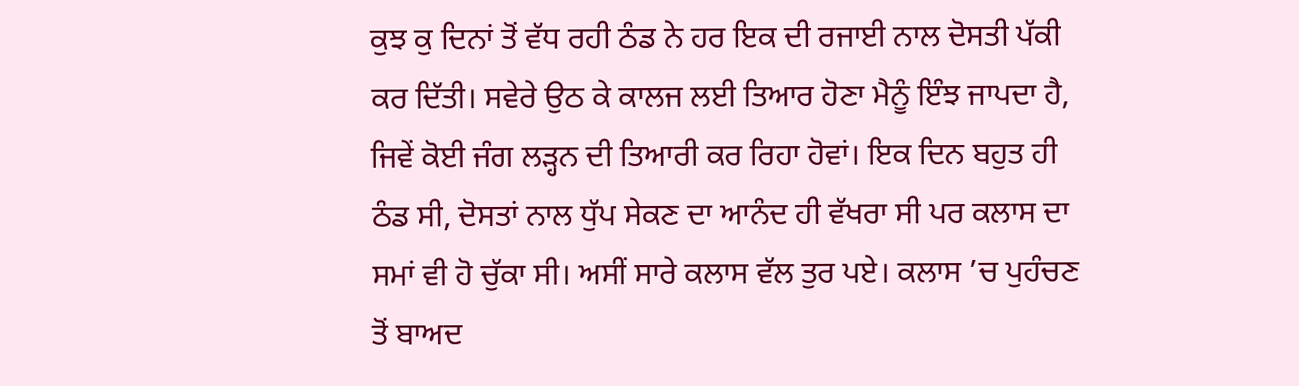ਕੁਝ ਕੁ ਦਿਨਾਂ ਤੋਂ ਵੱਧ ਰਹੀ ਠੰਡ ਨੇ ਹਰ ਇਕ ਦੀ ਰਜਾਈ ਨਾਲ ਦੋਸਤੀ ਪੱਕੀ ਕਰ ਦਿੱਤੀ। ਸਵੇਰੇ ਉਠ ਕੇ ਕਾਲਜ ਲਈ ਤਿਆਰ ਹੋਣਾ ਮੈਨੂੰ ਇੰਝ ਜਾਪਦਾ ਹੈ, ਜਿਵੇਂ ਕੋਈ ਜੰਗ ਲੜ੍ਹਨ ਦੀ ਤਿਆਰੀ ਕਰ ਰਿਹਾ ਹੋਵਾਂ। ਇਕ ਦਿਨ ਬਹੁਤ ਹੀ ਠੰਡ ਸੀ, ਦੋਸਤਾਂ ਨਾਲ ਧੁੱਪ ਸੇਕਣ ਦਾ ਆਨੰਦ ਹੀ ਵੱਖਰਾ ਸੀ ਪਰ ਕਲਾਸ ਦਾ ਸਮਾਂ ਵੀ ਹੋ ਚੁੱਕਾ ਸੀ। ਅਸੀਂ ਸਾਰੇ ਕਲਾਸ ਵੱਲ ਤੁਰ ਪਏ। ਕਲਾਸ ’ਚ ਪੁਹੰਚਣ ਤੋਂ ਬਾਅਦ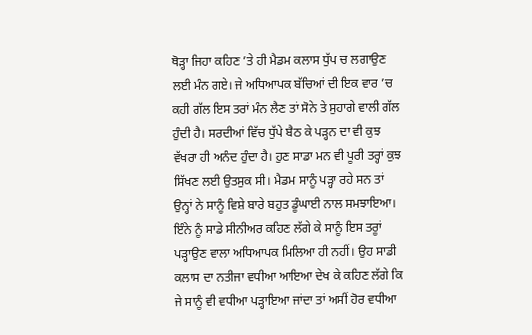ਥੋੜ੍ਹਾ ਜਿਹਾ ਕਹਿਣ ’ਤੇ ਹੀ ਮੈਡਮ ਕਲਾਸ ਧੁੱਪ ਚ ਲਗਾਉਣ ਲਈ ਮੰਨ ਗਏ। ਜੇ ਅਧਿਆਪਕ ਬੱਚਿਆਂ ਦੀ ਇਕ ਵਾਰ ’ਚ ਕਹੀ ਗੱਲ ਇਸ ਤਰਾਂ ਮੰਨ ਲੈਣ ਤਾਂ ਸੋਨੇ ਤੇ ਸੁਹਾਗੇ ਵਾਲੀ ਗੱਲ ਹੁੰਦੀ ਹੈ। ਸਰਦੀਆਂ ਵਿੱਚ ਧੁੱਪੇ ਬੈਠ ਕੇ ਪੜ੍ਹਨ ਦਾ ਵੀ ਕੁਝ ਵੱਖਰਾ ਹੀ ਅਨੰਦ ਹੁੰਦਾ ਹੈ। ਹੁਣ ਸਾਡਾ ਮਨ ਵੀ ਪੂਰੀ ਤਰ੍ਹਾਂ ਕੁਝ ਸਿੱਖਣ ਲਈ ਉਤਸੁਕ ਸੀ। ਮੈਡਮ ਸਾਨੂੰ ਪੜ੍ਹਾ ਰਹੇ ਸਨ ਤਾਂ ਉਨ੍ਹਾਂ ਨੇ ਸਾਨੂੰ ਵਿਸ਼ੇ ਬਾਰੇ ਬਹੁਤ ਡੂੰਘਾਈ ਨਾਲ ਸਮਝਾਇਆ। ਇੰਨੇ ਨੂੰ ਸਾਡੇ ਸੀਨੀਅਰ ਕਹਿਣ ਲੱਗੇ ਕੇ ਸਾਨੂੰ ਇਸ ਤਰੂਾਂ ਪੜ੍ਹਾਉਣ ਵਾਲਾ ਅਧਿਆਪਕ ਮਿਲਿਆ ਹੀ ਨਹੀਂ। ਉਹ ਸਾਡੀ ਕਲਾਸ ਦਾ ਨਤੀਜਾ ਵਧੀਆ ਆਇਆ ਦੇਖ ਕੇ ਕਹਿਣ ਲੱਗੇ ਕਿ ਜੇ ਸਾਨੂੰ ਵੀ ਵਧੀਆ ਪੜ੍ਹਾਇਆ ਜਾਂਦਾ ਤਾਂ ਅਸੀਂ ਹੋਰ ਵਧੀਆ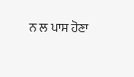ਨ ਲ ਪਾਸ ਹੋਣਾ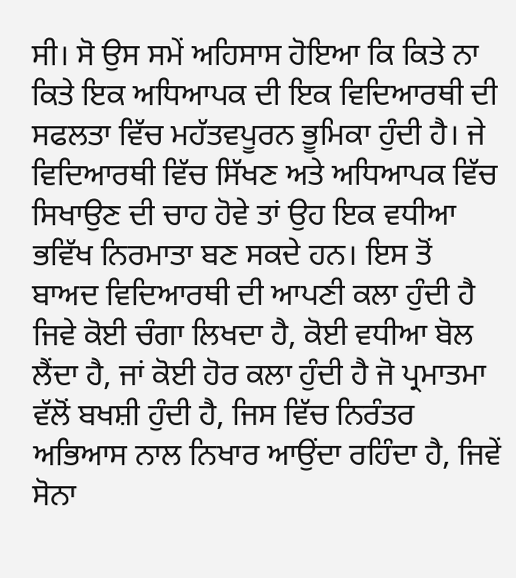ਸੀ। ਸੋ ਉਸ ਸਮੇਂ ਅਹਿਸਾਸ ਹੋਇਆ ਕਿ ਕਿਤੇ ਨਾ ਕਿਤੇ ਇਕ ਅਧਿਆਪਕ ਦੀ ਇਕ ਵਿਦਿਆਰਥੀ ਦੀ ਸਫਲਤਾ ਵਿੱਚ ਮਹੱਤਵਪੂਰਨ ਭੂਮਿਕਾ ਹੁੰਦੀ ਹੈ। ਜੇ ਵਿਦਿਆਰਥੀ ਵਿੱਚ ਸਿੱਖਣ ਅਤੇ ਅਧਿਆਪਕ ਵਿੱਚ ਸਿਖਾਉਣ ਦੀ ਚਾਹ ਹੋਵੇ ਤਾਂ ਉਹ ਇਕ ਵਧੀਆ ਭਵਿੱਖ ਨਿਰਮਾਤਾ ਬਣ ਸਕਦੇ ਹਨ। ਇਸ ਤੋਂ ਬਾਅਦ ਵਿਦਿਆਰਥੀ ਦੀ ਆਪਣੀ ਕਲਾ ਹੁੰਦੀ ਹੈ ਜਿਵੇ ਕੋਈ ਚੰਗਾ ਲਿਖਦਾ ਹੈ, ਕੋਈ ਵਧੀਆ ਬੋਲ ਲੈਂਦਾ ਹੈ, ਜਾਂ ਕੋਈ ਹੋਰ ਕਲਾ ਹੁੰਦੀ ਹੈ ਜੋ ਪ੍ਰਮਾਤਮਾ ਵੱਲੋਂ ਬਖਸ਼ੀ ਹੁੰਦੀ ਹੈ, ਜਿਸ ਵਿੱਚ ਨਿਰੰਤਰ ਅਭਿਆਸ ਨਾਲ ਨਿਖਾਰ ਆਉਂਦਾ ਰਹਿੰਦਾ ਹੈ, ਜਿਵੇਂ ਸੋਨਾ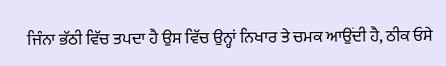ਜਿੰਨਾ ਭੱਠੀ ਵਿੱਚ ਤਪਦਾ ਹੈ ਉਸ ਵਿੱਚ ਉਨ੍ਹਾਂ ਨਿਖਾਰ ਤੇ ਚਮਕ ਆਉਂਦੀ ਹੈ, ਠੀਕ ਓਸੇ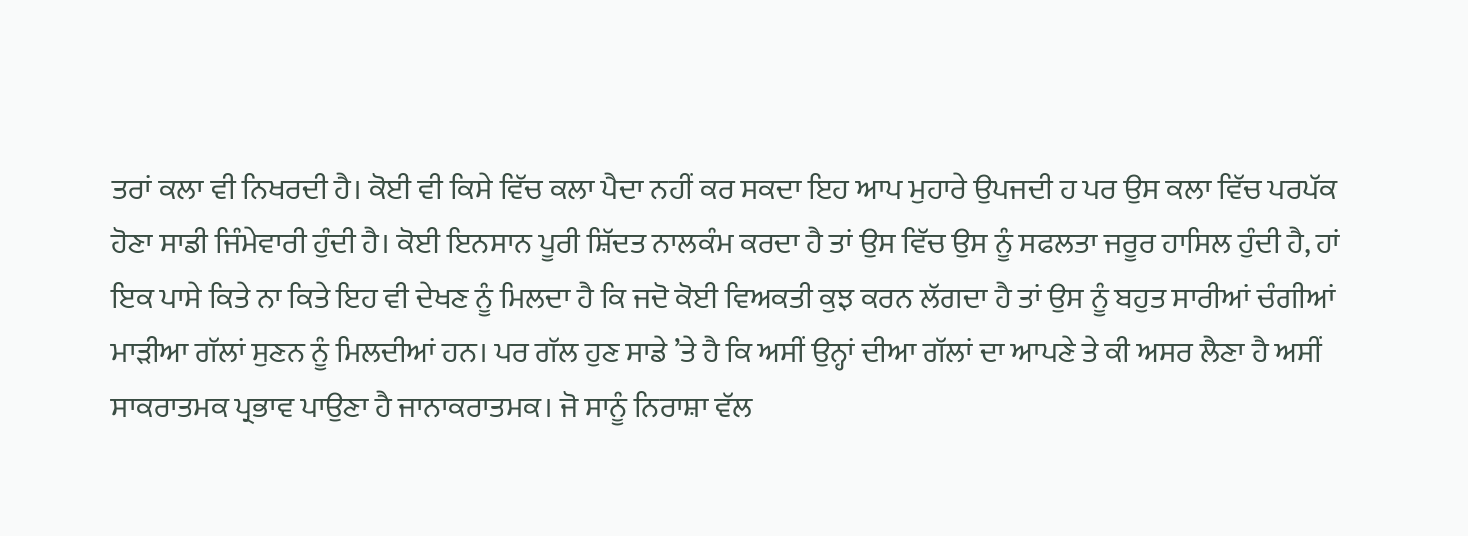ਤਰਾਂ ਕਲਾ ਵੀ ਨਿਖਰਦੀ ਹੈ। ਕੋਈ ਵੀ ਕਿਸੇ ਵਿੱਚ ਕਲਾ ਪੈਦਾ ਨਹੀਂ ਕਰ ਸਕਦਾ ਇਹ ਆਪ ਮੁਹਾਰੇ ਉਪਜਦੀ ਹ ਪਰ ਉਸ ਕਲਾ ਵਿੱਚ ਪਰਪੱਕ ਹੋਣਾ ਸਾਡੀ ਜਿੰਮੇਵਾਰੀ ਹੁੰਦੀ ਹੈ। ਕੋਈ ਇਨਸਾਨ ਪੂਰੀ ਸ਼ਿੱਦਤ ਨਾਲਕੰਮ ਕਰਦਾ ਹੈ ਤਾਂ ਉਸ ਵਿੱਚ ਉਸ ਨੂੰ ਸਫਲਤਾ ਜਰੂਰ ਹਾਸਿਲ ਹੁੰਦੀ ਹੈ, ਹਾਂ ਇਕ ਪਾਸੇ ਕਿਤੇ ਨਾ ਕਿਤੇ ਇਹ ਵੀ ਦੇਖਣ ਨੂੰ ਮਿਲਦਾ ਹੈ ਕਿ ਜਦੋ ਕੋਈ ਵਿਅਕਤੀ ਕੁਝ ਕਰਨ ਲੱਗਦਾ ਹੈ ਤਾਂ ਉਸ ਨੂੰ ਬਹੁਤ ਸਾਰੀਆਂ ਚੰਗੀਆਂ ਮਾੜੀਆ ਗੱਲਾਂ ਸੁਣਨ ਨੂੰ ਮਿਲਦੀਆਂ ਹਨ। ਪਰ ਗੱਲ ਹੁਣ ਸਾਡੇ ’ਤੇ ਹੈ ਕਿ ਅਸੀਂ ਉਨ੍ਹਾਂ ਦੀਆ ਗੱਲਾਂ ਦਾ ਆਪਣੇ ਤੇ ਕੀ ਅਸਰ ਲੈਣਾ ਹੈ ਅਸੀਂ ਸਾਕਰਾਤਮਕ ਪ੍ਰਭਾਵ ਪਾਉਣਾ ਹੈ ਜਾਨਾਕਰਾਤਮਕ। ਜੋ ਸਾਨੂੰ ਨਿਰਾਸ਼ਾ ਵੱਲ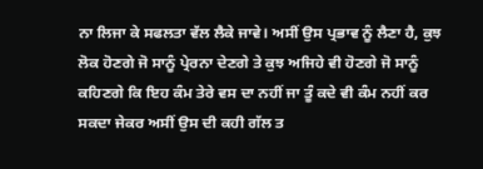ਨਾ ਲਿਜਾ ਕੇ ਸਫਲਤਾ ਵੱਲ ਲੈਕੇ ਜਾਵੇ। ਅਸੀਂ ਉਸ ਪ੍ਰਭਾਵ ਨੂੰ ਲੈਣਾ ਹੈ, ਕੁਝ ਲੋਕ ਹੋਣਗੇ ਜੋ ਸਾਨੂੰ ਪ੍ਰੇਰਨਾ ਦੇਣਗੇ ਤੇ ਕੁਝ ਅਜਿਹੇ ਵੀ ਹੋਣਗੇ ਜੋ ਸਾਨੂੰ ਕਹਿਣਗੇ ਕਿ ਇਹ ਕੰਮ ਤੇਰੇ ਵਸ ਦਾ ਨਹੀਂ ਜਾ ਤੂੰ ਕਦੇ ਵੀ ਕੰਮ ਨਹੀਂ ਕਰ ਸਕਦਾ ਜੇਕਰ ਅਸੀਂ ਉਸ ਦੀ ਕਹੀ ਗੱਲ ਤ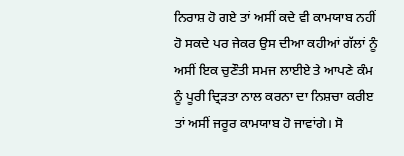ਨਿਰਾਸ਼ ਹੋ ਗਏ ਤਾਂ ਅਸੀਂ ਕਦੇ ਵੀ ਕਾਮਯਾਬ ਨਹੀਂ ਹੋ ਸਕਦੇ ਪਰ ਜੇਕਰ ਉਸ ਦੀਆ ਕਹੀਆਂ ਗੱਲਾਂ ਨੂੰ ਅਸੀਂ ਇਕ ਚੁਣੌਤੀ ਸਮਜ ਲਾਈਏ ਤੇ ਆਪਣੇ ਕੰਮ ਨੂੰ ਪੂਰੀ ਦ੍ਰਿੜਤਾ ਨਾਲ ਕਰਨਾ ਦਾ ਨਿਸ਼ਚਾ ਕਰੀੲ ਤਾਂ ਅਸੀਂ ਜਰੂਰ ਕਾਮਯਾਬ ਹੋ ਜਾਵਾਂਗੇ। ਸੋ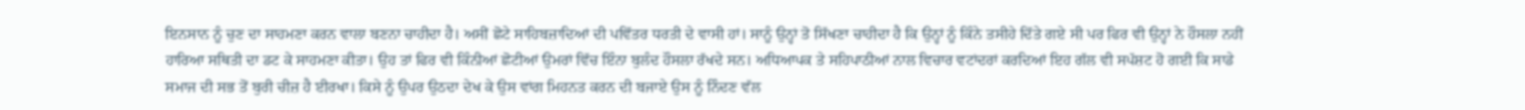ਇਨਸਾਨ ਨੂੰ ਚੁਣ ਦਾ ਸਾਹਮਣਾ ਕਰਨ ਵਾਲਾ ਬਣਨਾ ਚਾਹੀਦਾ ਹੈ। ਅਸੀਂ ਛੋਟੇ ਸਾਹਿਬਜ਼ਾਦਿਆਂ ਦੀ ਪਵਿੱਤਰ ਧਰਤੀ ਦੇ ਵਾਸੀ ਹਾਂ। ਸਾਨੂੰ ਉਨ੍ਹਾਂ ਤੋ ਸਿੱਖਣਾ ਚਾਹੀਦਾ ਹੈ ਕਿ ਉਨ੍ਹਾਂ ਨੂੰ ਕਿੰਨੇ ਤਸੀਹੇ ਦਿੱਤੇ ਗਏ ਸੀ ਪਰ ਫਿਰ ਵੀ ਉਨ੍ਹਾਂ ਨੇ ਹੌਸਲਾ ਨਹੀਂ ਹਾਰਿਆ ਸਥਿਤੀ ਦਾ ਡਟ ਕੇ ਸਾਹਮਣਾ ਕੀਤਾ। ਉਹ ਤਾਂ ਫਿਰ ਵੀ ਕਿੰਨੀਆਂ ਛੋਟੀਆਂ ਉਮਰਾਂ ਵਿੱਚ ਇੰਨਾ ਬੁਲੰਦ ਹੌਸਲਾ ਰੱਖਦੇ ਸਨ। ਅਧਿਆਪਕ ਤੇ ਸਹਿਪਾਠੀਆਂ ਨਾਲ ਵਿਚਾਰ ਵਟਾਂਦਰਾਂ ਕਰਦਿਆਂ ਇਹ ਗੱਲ ਵੀ ਸਪੱਸ਼ਟ ਹੋ ਗਈ ਕਿ ਸਾਡੇ ਸਮਾਜ ਦੀ ਸਭ ਤੋਂ ਬੁਰੀ ਚੀਜ਼ ਹੈ ਈਰਖਾ। ਕਿਸੇ ਨੂੰ ਉਪਰ ਉਠਦਾ ਦੇਖ ਕੇ ਉਸ ਵਾਂਗ ਮਿਹਨਤ ਕਰਨ ਦੀ ਬਜਾਏ ਉਸ ਨੂੰ ਨਿੰਦਣ ਵੱਲ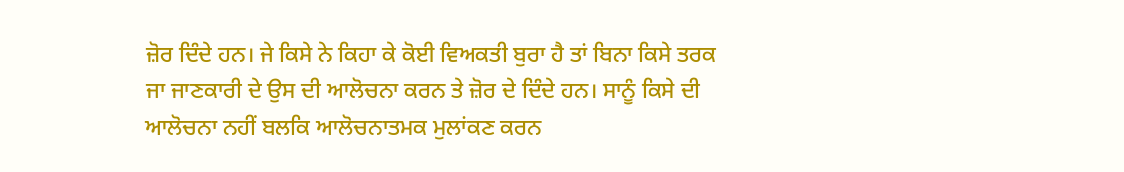ਜ਼ੋਰ ਦਿੰਦੇ ਹਨ। ਜੇ ਕਿਸੇ ਨੇ ਕਿਹਾ ਕੇ ਕੋਈ ਵਿਅਕਤੀ ਬੁਰਾ ਹੈ ਤਾਂ ਬਿਨਾ ਕਿਸੇ ਤਰਕ ਜਾ ਜਾਣਕਾਰੀ ਦੇ ਉਸ ਦੀ ਆਲੋਚਨਾ ਕਰਨ ਤੇ ਜ਼ੋਰ ਦੇ ਦਿੰਦੇ ਹਨ। ਸਾਨੂੰ ਕਿਸੇ ਦੀ ਆਲੋਚਨਾ ਨਹੀਂ ਬਲਕਿ ਆਲੋਚਨਾਤਮਕ ਮੁਲਾਂਕਣ ਕਰਨ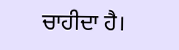ਚਾਹੀਦਾ ਹੈ।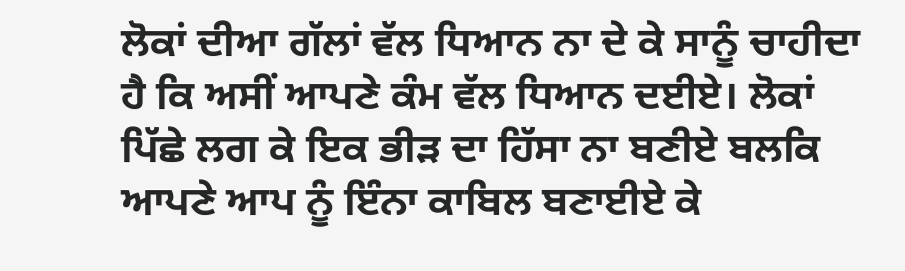ਲੋਕਾਂ ਦੀਆ ਗੱਲਾਂ ਵੱਲ ਧਿਆਨ ਨਾ ਦੇ ਕੇ ਸਾਨੂੰ ਚਾਹੀਦਾ ਹੈ ਕਿ ਅਸੀਂ ਆਪਣੇ ਕੰਮ ਵੱਲ ਧਿਆਨ ਦਈਏ। ਲੋਕਾਂ ਪਿੱਛੇ ਲਗ ਕੇ ਇਕ ਭੀੜ ਦਾ ਹਿੱਸਾ ਨਾ ਬਣੀਏ ਬਲਕਿ ਆਪਣੇ ਆਪ ਨੂੰ ਇੰਨਾ ਕਾਬਿਲ ਬਣਾਈਏ ਕੇ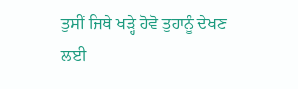ਤੁਸੀਂ ਜਿਥੇ ਖੜ੍ਹੇ ਹੋਵੋ ਤੁਹਾਨੂੰ ਦੇਖਣ ਲਈ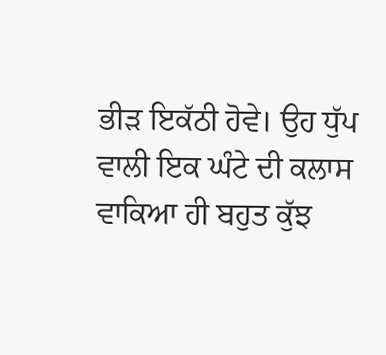ਭੀੜ ਇਕੱਠੀ ਹੋਵੇ। ਉਹ ਧੁੱਪ ਵਾਲੀ ਇਕ ਘੰਟੇ ਦੀ ਕਲਾਸ ਵਾਕਿਆ ਹੀ ਬਹੁਤ ਕੁੱਝ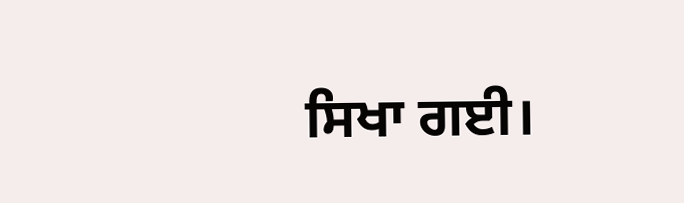ਸਿਖਾ ਗਈ।